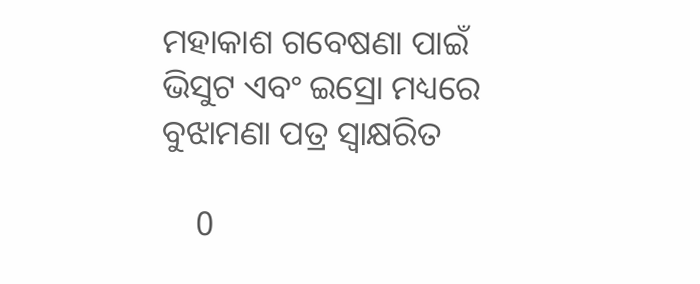ମହାକାଶ ଗବେଷଣା ପାଇଁ ଭିସୁଟ ଏବଂ ଇସ୍ରୋ ମଧ୍ୟରେ ବୁଝାମଣା ପତ୍ର ସ୍ୱାକ୍ଷରିତ

    0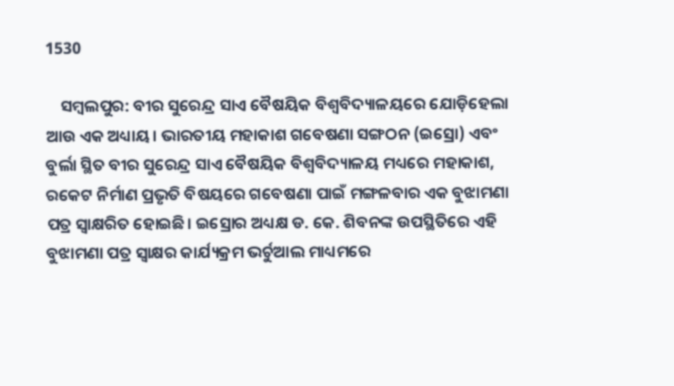1530

    ସମ୍ବଲପୁର: ବୀର ସୁରେନ୍ଦ୍ର ସାଏ ବୈଷୟିକ ବିଶ୍ବବିଦ୍ୟାଳୟରେ ଯୋଡ଼ିହେଲା ଆଉ ଏକ ଅଧ୍ୟାୟ। ଭାରତୀୟ ମହାକାଶ ଗବେଷଣା ସଙ୍ଗଠନ (ଇସ୍ରୋ) ଏବଂ ବୁର୍ଲା ସ୍ଥିତ ବୀର ସୁରେନ୍ଦ୍ର ସାଏ ବୈଷୟିକ ବିଶ୍ୱବିଦ୍ୟାଳୟ ମଧ୍ୟରେ ମହାକାଶ, ରକେଟ ନିର୍ମାଣ ପ୍ରଭୃତି ବିଷୟରେ ଗବେଷଣା ପାଇଁ ମଙ୍ଗଳବାର ଏକ ବୁଝାମଣା ପତ୍ର ସ୍ୱାକ୍ଷରିତ ହୋଇଛି। ଇସ୍ରୋର ଅଧ୍ୟକ୍ଷ ଡ. କେ. ଶିବନଙ୍କ ଉପସ୍ଥିତିରେ ଏହି ବୁଝାମଣା ପତ୍ର ସ୍ୱାକ୍ଷର କାର୍ଯ୍ୟକ୍ରମ ଭର୍ଚୁଆଲ ମାଧ୍ୟମରେ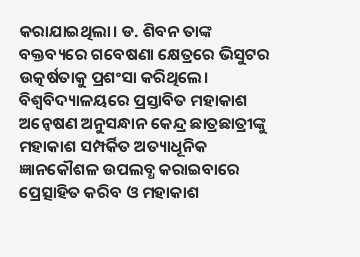କରାଯାଇଥିଲା। ଡ. ଶିବନ ତାଙ୍କ ବକ୍ତବ୍ୟରେ ଗବେଷଣା କ୍ଷେତ୍ରରେ ଭିସୁଟର ଉତ୍କର୍ଷତାକୁ ପ୍ରଶଂସା କରିଥିଲେ। ବିଶ୍ୱବିଦ୍ୟାଳୟରେ ପ୍ରସ୍ତାବିତ ମହାକାଶ ଅନ୍ୱେଷଣ ଅନୁସନ୍ଧାନ କେନ୍ଦ୍ର ଛାତ୍ରଛାତ୍ରୀଙ୍କୁ ମହାକାଶ ସମ୍ପର୍କିତ ଅତ୍ୟାଧୂନିକ ଜ୍ଞାନକୌଶଳ ଉପଲବ୍ଧ କରାଇବାରେ ପ୍ରେତ୍ସାହିତ କରିବ ଓ ମହାକାଶ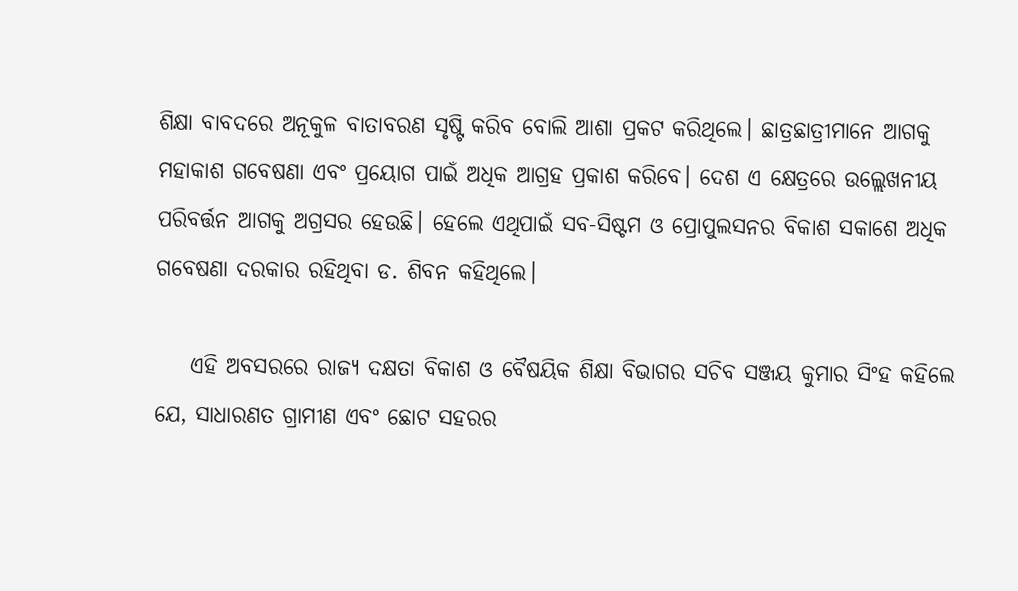ଶିକ୍ଷା ବାବଦରେ ଅନୂକୁଳ ବାତାବରଣ ସୃଷ୍ଟି କରିବ ବୋଲି ଆଶା ପ୍ରକଟ କରିଥିଲେ। ଛାତ୍ରଛାତ୍ରୀମାନେ ଆଗକୁ ମହାକାଶ ଗବେଷଣା ଏବଂ ପ୍ରୟୋଗ ପାଇଁ ଅଧିକ ଆଗ୍ରହ ପ୍ରକାଶ କରିବେ। ଦେଶ ଏ କ୍ଷେତ୍ରରେ ଉଲ୍ଲେଖନୀୟ ପରିବର୍ତ୍ତନ ଆଗକୁ ଅଗ୍ରସର ହେଉଛି। ହେଲେ ଏଥିପାଇଁ ସବ-ସିଷ୍ଟମ ଓ ପ୍ରୋପୁଲସନର ବିକାଶ ସକାଶେ ଅଧିକ ଗବେଷଣା ଦରକାର ରହିଥିବା ଡ. ଶିବନ କହିଥିଲେ।

    ଏହି ଅବସରରେ ରାଜ୍ୟ ଦକ୍ଷତା ବିକାଶ ଓ ବୈଷୟିକ ଶିକ୍ଷା ବିଭାଗର ସଚିବ ସଞ୍ଜୟ କୁମାର ସିଂହ କହିଲେ ଯେ, ସାଧାରଣତ ଗ୍ରାମୀଣ ଏବଂ ଛୋଟ ସହରର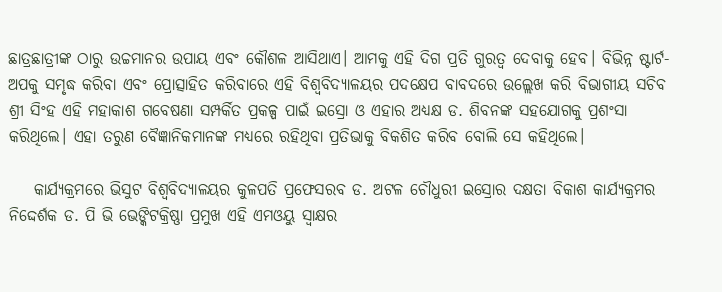ଛାତ୍ରଛାତ୍ରୀଙ୍କ ଠାରୁ ଉଚ୍ଚମାନର ଉପାୟ ଏବଂ କୌଶଳ ଆସିଥାଏ। ଆମକୁ ଏହି ଦିଗ ପ୍ରତି ଗୁରତ୍ୱ ଦେବାକୁ ହେବ। ବିଭିନ୍ନ ଷ୍ଟାର୍ଟ-ଅପକୁ ସମୃଦ୍ଧ କରିବା ଏବଂ ପ୍ରୋତ୍ସାହିତ କରିବାରେ ଏହି ବିଶ୍ୱବିଦ୍ୟାଳୟର ପଦକ୍ଷେପ ବାବଦରେ ଉଲ୍ଲେଖ କରି ବିଭାଗୀୟ ସଚିବ ଶ୍ରୀ ସିଂହ ଏହି ମହାକାଶ ଗବେଷଣା ସମ୍ପର୍କିତ ପ୍ରକଳ୍ପ ପାଇଁ ଇସ୍ରୋ ଓ ଏହାର ଅଧ୍ୟକ୍ଷ ଡ. ଶିବନଙ୍କ ସହଯୋଗକୁ ପ୍ରଶଂସା କରିଥିଲେ। ଏହା ତରୁଣ ବୈଜ୍ଞାନିକମାନଙ୍କ ମଧ୍ୟରେ ରହିଥିବା ପ୍ରତିଭାକୁ ବିକଶିତ କରିବ ବୋଲି ସେ କହିଥିଲେ।

    କାର୍ଯ୍ୟକ୍ରମରେ ଭିସୁଟ ବିଶ୍ୱବିଦ୍ୟାଳୟର କୁଳପତି ପ୍ରଫେସରବ ଡ. ଅଟଳ ଚୌଧୁରୀ ଇସ୍ରୋର ଦକ୍ଷତା ବିକାଶ କାର୍ଯ୍ୟକ୍ରମର ନିଦ୍ଦେର୍ଶକ ଡ. ପି ଭି ଭେଙ୍କିଟକ୍ରିଷ୍ଣା ପ୍ରମୁଖ ଏହି ଏମଓୟୁ ସ୍ୱାକ୍ଷର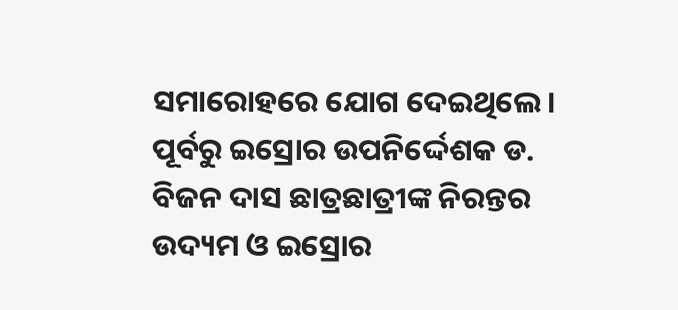ସମାରୋହରେ ଯୋଗ ଦେଇଥିଲେ। ପୂର୍ବରୁ ଇସ୍ରୋର ଉପନିର୍ଦ୍ଦେଶକ ଡ. ବିଜନ ଦାସ ଛାତ୍ରଛାତ୍ରୀଙ୍କ ନିରନ୍ତର ଉଦ୍ୟମ ଓ ଇସ୍ରୋର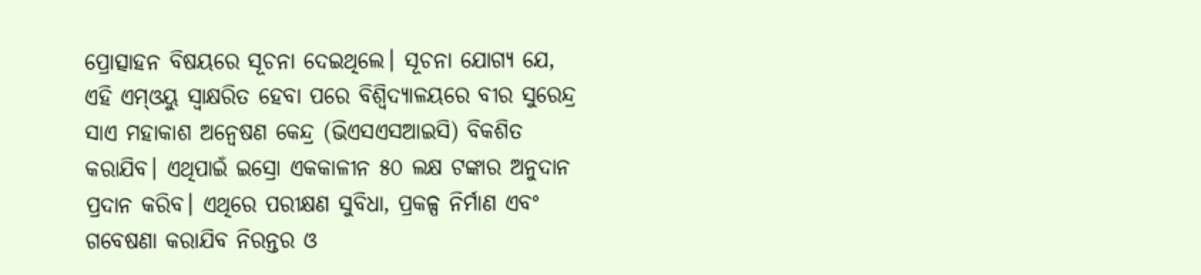ପ୍ରୋତ୍ସାହନ ବିଷୟରେ ସୂଚନା ଦେଇଥିଲେ। ସୂଚନା ଯୋଗ୍ୟ ଯେ, ଏହି ଏମ୍‌ଓୟୁ ସ୍ୱାକ୍ଷରିତ ହେବା ପରେ ବିଶ୍ୱିଦ୍ୟାଳୟରେ ବୀର ସୁରେନ୍ଦ୍ର ସାଏ ମହାକାଶ ଅନ୍ୱେଷଣ କେନ୍ଦ୍ର (ଭିଏସଏସଆଇସି) ବିକଶିତ କରାଯିବ। ଏଥିପାଇଁ ଇସ୍ରୋ ଏକକାଳୀନ ୫୦ ଲକ୍ଷ ଟଙ୍କାର ଅନୁଦାନ ପ୍ରଦାନ କରିବ। ଏଥିରେ ପରୀକ୍ଷଣ ସୁବିଧା, ପ୍ରକଳ୍ପ ନିର୍ମାଣ ଏବଂ ଗବେଷଣା କରାଯିବ ନିରନ୍ତର ଓ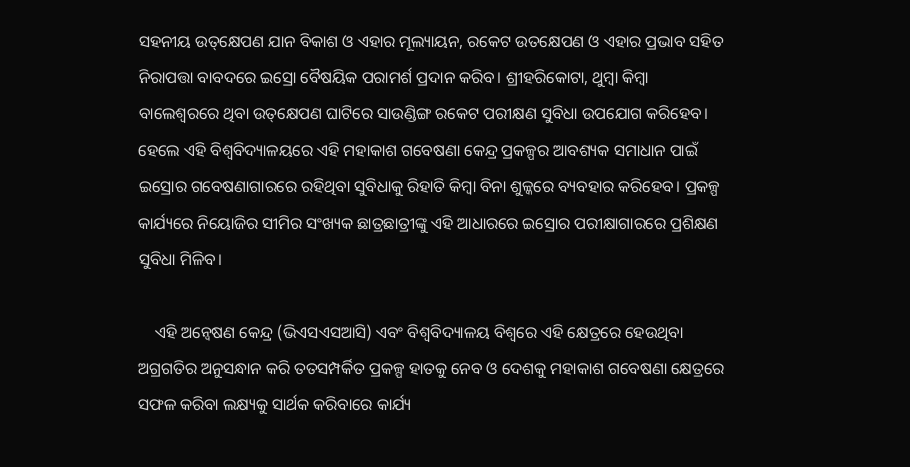ସହନୀୟ ଉତ୍‌କ୍ଷେପଣ ଯାନ ବିକାଶ ଓ ଏହାର ମୂଲ୍ୟାୟନ, ରକେଟ ଉତକ୍ଷେପଣ ଓ ଏହାର ପ୍ରଭାବ ସହିତ ନିରାପତ୍ତା ବାବଦରେ ଇସ୍ରୋ ବୈଷୟିକ ପରାମର୍ଶ ପ୍ରଦାନ କରିବ। ଶ୍ରୀହରିକୋଟା, ଥୁମ୍ବା କିମ୍ବା ବାଲେଶ୍ୱରରେ ଥିବା ଉତ୍‌କ୍ଷେପଣ ଘାଟିରେ ସାଉଣ୍ଡିଙ୍ଗ ରକେଟ ପରୀକ୍ଷଣ ସୁବିଧା ଉପଯୋଗ କରିହେବ। ହେଲେ ଏହି ବିଶ୍ୱବିଦ୍ୟାଳୟରେ ଏହି ମହାକାଶ ଗବେଷଣା କେନ୍ଦ୍ର ପ୍ରକଳ୍ପର ଆବଶ୍ୟକ ସମାଧାନ ପାଇଁ ଇସ୍ରୋର ଗବେଷଣାଗାରରେ ରହିଥିବା ସୁବିଧାକୁ ରିହାତି କିମ୍ବା ବିନା ଶୁଳ୍କରେ ବ୍ୟବହାର କରିହେବ। ପ୍ରକଳ୍ପ କାର୍ଯ୍ୟରେ ନିୟୋଜିର ସୀମିର ସଂଖ୍ୟକ ଛାତ୍ରଛାତ୍ରୀଙ୍କୁ ଏହି ଆଧାରରେ ଇସ୍ରୋର ପରୀକ୍ଷାଗାରରେ ପ୍ରଶିକ୍ଷଣ ସୁବିଧା ମିଳିବ।

    ଏହି ଅନ୍ୱେଷଣ କେନ୍ଦ୍ର (ଭିଏସଏସଆସି) ଏବଂ ବିଶ୍ୱବିଦ୍ୟାଳୟ ବିଶ୍ୱରେ ଏହି କ୍ଷେତ୍ରରେ ହେଉଥିବା ଅଗ୍ରଗତିର ଅନୁସନ୍ଧାନ କରି ତତସମ୍ପର୍କିତ ପ୍ରକଳ୍ପ ହାତକୁ ନେବ ଓ ଦେଶକୁ ମହାକାଶ ଗବେଷଣା କ୍ଷେତ୍ରରେ ସଫଳ କରିବା ଲକ୍ଷ୍ୟକୁ ସାର୍ଥକ କରିବାରେ କାର୍ଯ୍ୟ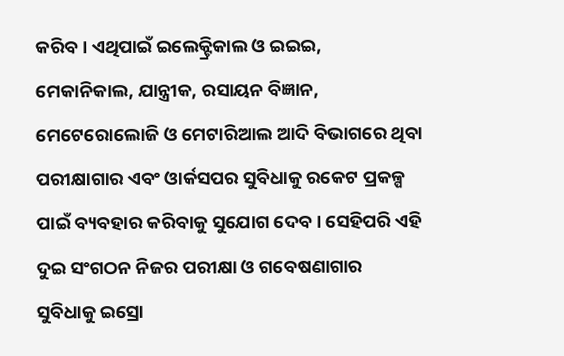କରିବ। ଏଥିପାଇଁ ଇଲେକ୍ଟ୍ରିକାଲ ଓ ଇଇଇ, ମେକାନିକାଲ, ଯାନ୍ତ୍ରୀକ, ରସାୟନ ବିଜ୍ଞାନ, ମେଟେରୋଲୋଜି ଓ ମେଟାରିଆଲ ଆଦି ବିଭାଗରେ ଥିବା ପରୀକ୍ଷାଗାର ଏବଂ ଓାର୍କସପର ସୁବିଧାକୁ ରକେଟ ପ୍ରକଳ୍ପ ପାଇଁ ବ୍ୟବହାର କରିବାକୁ ସୁଯୋଗ ଦେବ। ସେହିପରି ଏହି ଦୁଇ ସଂଗଠନ ନିଜର ପରୀକ୍ଷା ଓ ଗବେଷଣାଗାର ସୁବିଧାକୁ ଇସ୍ରୋ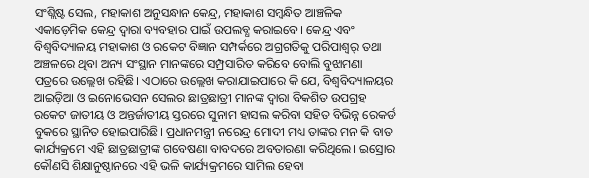ସଂଶ୍ଲିଷ୍ଟ ସେଲ, ମହାକାଶ ଅନୁସନ୍ଧାନ କେନ୍ଦ୍ର, ମହାକାଶ ସମ୍ବନ୍ଧିତ ଆଞ୍ଚଳିକ ଏକାଡ଼େମିକ କେନ୍ଦ୍ର ଦ୍ୱାରା ବ୍ୟବହାର ପାଇଁ ଉପଲବ୍ଧ କରାଇବେ। କେନ୍ଦ୍ର ଏବଂ ବିଶ୍ୱବିଦ୍ୟାଳୟ ମହାକାଶ ଓ ରକେଟ ବିଜ୍ଞାନ ସମ୍ପର୍କରେ ଅଗ୍ରଗତିକୁ ପରିପାଶ୍ୱର୍ ତଥା ଅଞ୍ଚଳରେ ଥିବା ଅନ୍ୟ ସଂସ୍ଥାନ ମାନଙ୍କରେ ସମ୍ପ୍ରସାରିତ କରିବେ ବୋଲି ବୁଝାମଣା ପତ୍ରରେ ଉଲ୍ଲେଖ ରହିଛି। ଏଠାରେ ଉଲ୍ଲେଖ କରାଯାଇପାରେ କି ଯେ, ବିଶ୍ୱବିଦ୍ୟାଳୟର ଆଇଡ଼ିଆ ଓ ଇନୋଭେସନ ସେଲର ଛାତ୍ରଛାତ୍ରୀ ମାନଙ୍କ ଦ୍ୱାରା ବିକଶିତ ଉପଗ୍ରହ ରକେଟ ଜାତୀୟ ଓ ଅନ୍ତର୍ଜାତୀୟ ସ୍ତରରେ ସୁନାମ ହାସଲ କରିବା ସହିତ ବିଭିନ୍ନ ରେକର୍ଡ ବୁକରେ ସ୍ଥାନିତ ହୋଇପାରିଛି। ପ୍ରଧାନମନ୍ତ୍ରୀ ନରେନ୍ଦ୍ର ମୋଦୀ ମଧ୍ୟ ତାଙ୍କର ମନ କି ବାତ କାର୍ଯ୍ୟକ୍ରମେ ଏହି ଛାତ୍ରଛାତ୍ରୀଙ୍କ ଗବେଷଣା ବାବଦରେ ଅବତାରଣା କରିଥିଲେ। ଇସ୍ରୋର କୌଣସି ଶିକ୍ଷାନୁଷ୍ଠାନରେ ଏହି ଭଳି କାର୍ଯ୍ୟକ୍ରମରେ ସାମିଲ ହେବା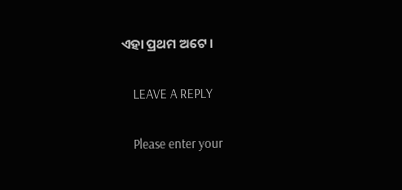ଏହା ପ୍ରଥମ ଅଟେ।

    LEAVE A REPLY

    Please enter your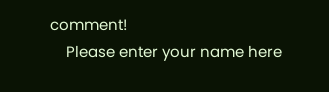comment!
    Please enter your name here